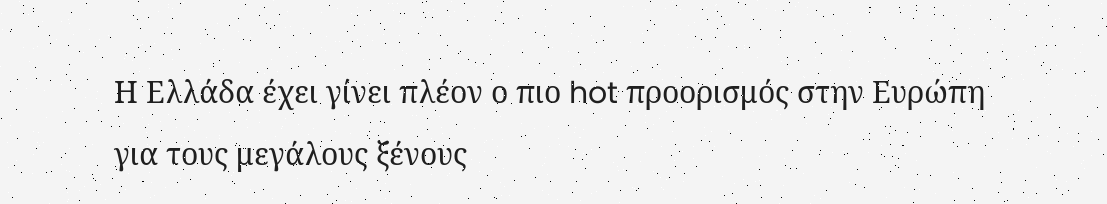Η Ελλάδα έχει γίνει πλέον ο πιο hot προορισμός στην Ευρώπη για τους μεγάλους ξένους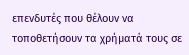επενδυτές που θέλουν να τοποθετήσουν τα χρήματά τους σε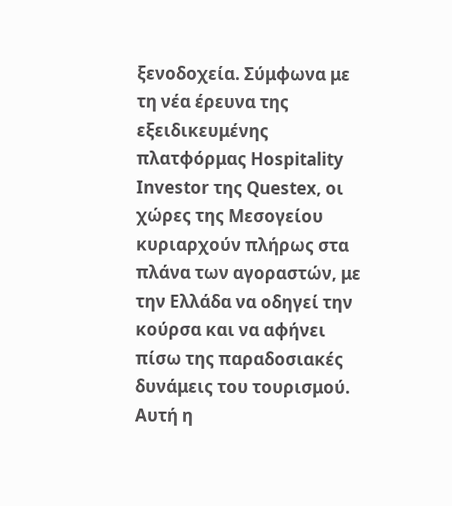ξενοδοχεία. Σύμφωνα με τη νέα έρευνα της εξειδικευμένης πλατφόρμας Hospitality Investor της Questex, οι χώρες της Μεσογείου κυριαρχούν πλήρως στα πλάνα των αγοραστών, με την Ελλάδα να οδηγεί την κούρσα και να αφήνει πίσω της παραδοσιακές δυνάμεις του τουρισμού.
Αυτή η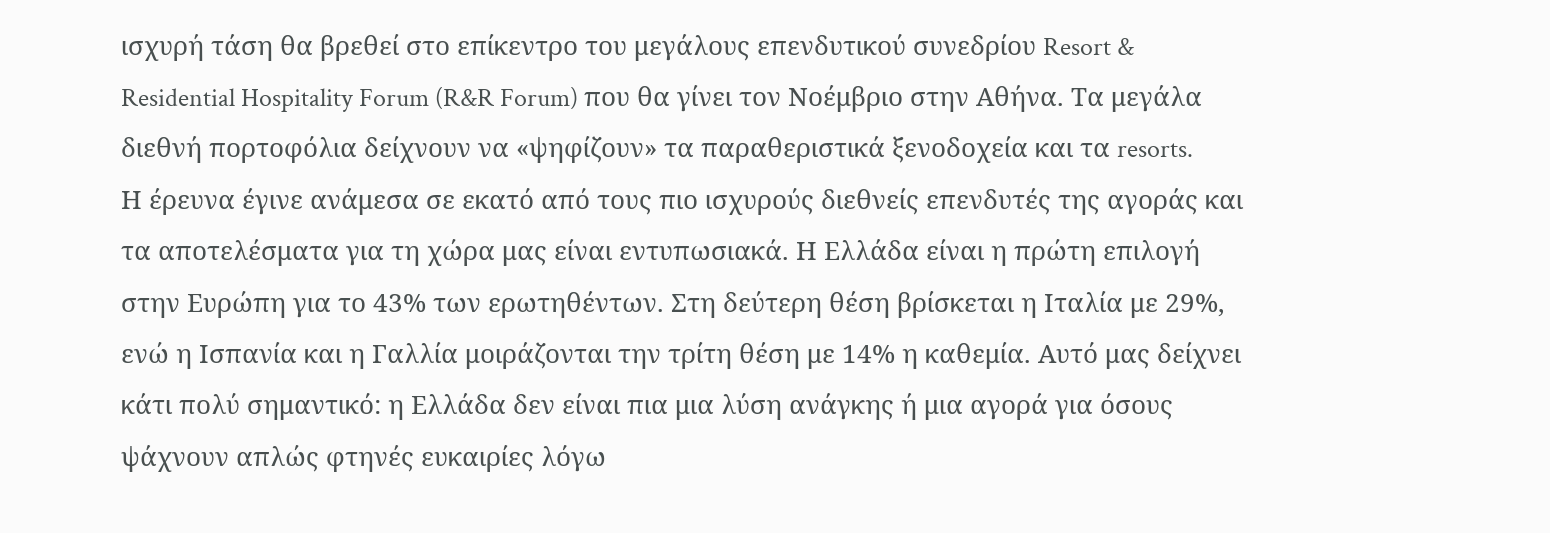ισχυρή τάση θα βρεθεί στο επίκεντρο του μεγάλους επενδυτικού συνεδρίου Resort & Residential Hospitality Forum (R&R Forum) που θα γίνει τον Νοέμβριο στην Αθήνα. Τα μεγάλα διεθνή πορτοφόλια δείχνουν να «ψηφίζουν» τα παραθεριστικά ξενοδοχεία και τα resorts.
Η έρευνα έγινε ανάμεσα σε εκατό από τους πιο ισχυρούς διεθνείς επενδυτές της αγοράς και τα αποτελέσματα για τη χώρα μας είναι εντυπωσιακά. Η Ελλάδα είναι η πρώτη επιλογή στην Ευρώπη για το 43% των ερωτηθέντων. Στη δεύτερη θέση βρίσκεται η Ιταλία με 29%, ενώ η Ισπανία και η Γαλλία μοιράζονται την τρίτη θέση με 14% η καθεμία. Αυτό μας δείχνει κάτι πολύ σημαντικό: η Ελλάδα δεν είναι πια μια λύση ανάγκης ή μια αγορά για όσους ψάχνουν απλώς φτηνές ευκαιρίες λόγω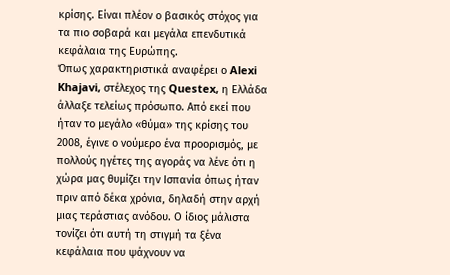κρίσης. Είναι πλέον ο βασικός στόχος για τα πιο σοβαρά και μεγάλα επενδυτικά κεφάλαια της Ευρώπης.
Όπως χαρακτηριστικά αναφέρει ο Alexi Khajavi, στέλεχος της Questex, η Ελλάδα άλλαξε τελείως πρόσωπο. Από εκεί που ήταν το μεγάλο «θύμα» της κρίσης του 2008, έγινε ο νούμερο ένα προορισμός, με πολλούς ηγέτες της αγοράς να λένε ότι η χώρα μας θυμίζει την Ισπανία όπως ήταν πριν από δέκα χρόνια, δηλαδή στην αρχή μιας τεράστιας ανόδου. Ο ίδιος μάλιστα τονίζει ότι αυτή τη στιγμή τα ξένα κεφάλαια που ψάχνουν να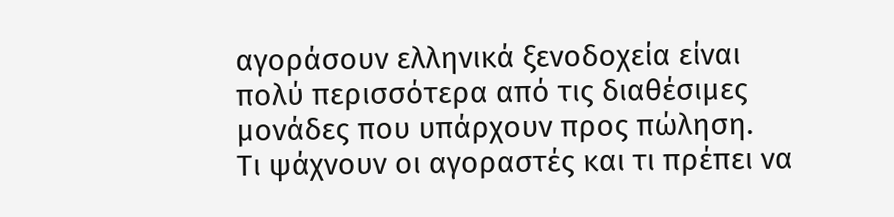αγοράσουν ελληνικά ξενοδοχεία είναι πολύ περισσότερα από τις διαθέσιμες μονάδες που υπάρχουν προς πώληση.
Τι ψάχνουν οι αγοραστές και τι πρέπει να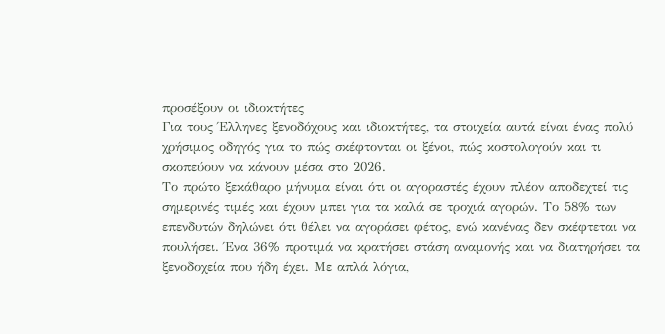προσέξουν οι ιδιοκτήτες
Για τους Έλληνες ξενοδόχους και ιδιοκτήτες, τα στοιχεία αυτά είναι ένας πολύ χρήσιμος οδηγός για το πώς σκέφτονται οι ξένοι, πώς κοστολογούν και τι σκοπεύουν να κάνουν μέσα στο 2026.
Το πρώτο ξεκάθαρο μήνυμα είναι ότι οι αγοραστές έχουν πλέον αποδεχτεί τις σημερινές τιμές και έχουν μπει για τα καλά σε τροχιά αγορών. Το 58% των επενδυτών δηλώνει ότι θέλει να αγοράσει φέτος, ενώ κανένας δεν σκέφτεται να πουλήσει. Ένα 36% προτιμά να κρατήσει στάση αναμονής και να διατηρήσει τα ξενοδοχεία που ήδη έχει. Με απλά λόγια,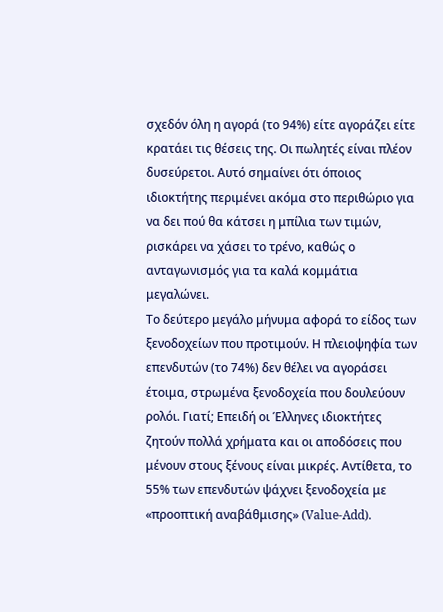σχεδόν όλη η αγορά (το 94%) είτε αγοράζει είτε κρατάει τις θέσεις της. Οι πωλητές είναι πλέον δυσεύρετοι. Αυτό σημαίνει ότι όποιος ιδιοκτήτης περιμένει ακόμα στο περιθώριο για να δει πού θα κάτσει η μπίλια των τιμών, ρισκάρει να χάσει το τρένο, καθώς ο ανταγωνισμός για τα καλά κομμάτια μεγαλώνει.
Το δεύτερο μεγάλο μήνυμα αφορά το είδος των ξενοδοχείων που προτιμούν. Η πλειοψηφία των επενδυτών (το 74%) δεν θέλει να αγοράσει έτοιμα, στρωμένα ξενοδοχεία που δουλεύουν ρολόι. Γιατί; Επειδή οι Έλληνες ιδιοκτήτες ζητούν πολλά χρήματα και οι αποδόσεις που μένουν στους ξένους είναι μικρές. Αντίθετα, το 55% των επενδυτών ψάχνει ξενοδοχεία με «προοπτική αναβάθμισης» (Value-Add).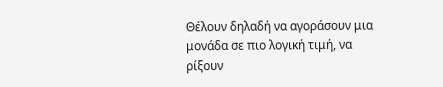Θέλουν δηλαδή να αγοράσουν μια μονάδα σε πιο λογική τιμή, να ρίξουν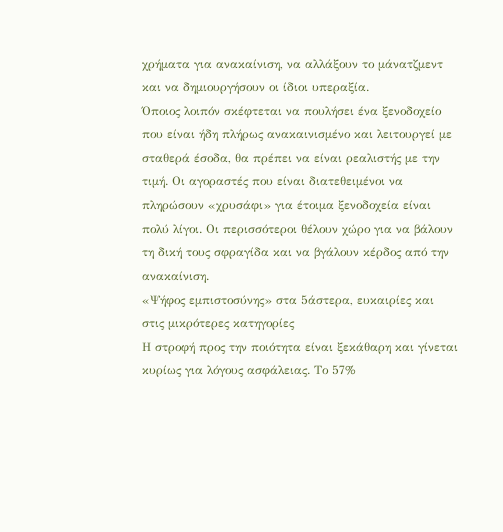χρήματα για ανακαίνιση, να αλλάξουν το μάνατζμεντ και να δημιουργήσουν οι ίδιοι υπεραξία.
Όποιος λοιπόν σκέφτεται να πουλήσει ένα ξενοδοχείο που είναι ήδη πλήρως ανακαινισμένο και λειτουργεί με σταθερά έσοδα, θα πρέπει να είναι ρεαλιστής με την τιμή. Οι αγοραστές που είναι διατεθειμένοι να πληρώσουν «χρυσάφι» για έτοιμα ξενοδοχεία είναι πολύ λίγοι. Οι περισσότεροι θέλουν χώρο για να βάλουν τη δική τους σφραγίδα και να βγάλουν κέρδος από την ανακαίνιση.
«Ψήφος εμπιστοσύνης» στα 5άστερα, ευκαιρίες και στις μικρότερες κατηγορίες
Η στροφή προς την ποιότητα είναι ξεκάθαρη και γίνεται κυρίως για λόγους ασφάλειας. Το 57%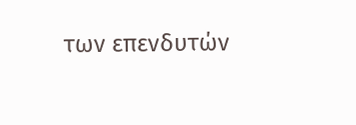των επενδυτών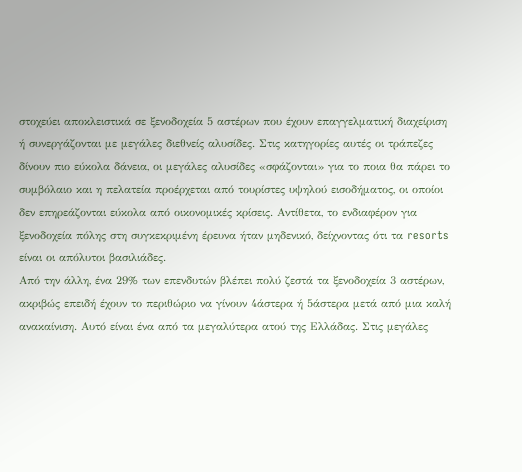στοχεύει αποκλειστικά σε ξενοδοχεία 5 αστέρων που έχουν επαγγελματική διαχείριση ή συνεργάζονται με μεγάλες διεθνείς αλυσίδες. Στις κατηγορίες αυτές οι τράπεζες δίνουν πιο εύκολα δάνεια, οι μεγάλες αλυσίδες «σφάζονται» για το ποια θα πάρει το συμβόλαιο και η πελατεία προέρχεται από τουρίστες υψηλού εισοδήματος, οι οποίοι δεν επηρεάζονται εύκολα από οικονομικές κρίσεις. Αντίθετα, το ενδιαφέρον για ξενοδοχεία πόλης στη συγκεκριμένη έρευνα ήταν μηδενικό, δείχνοντας ότι τα resorts είναι οι απόλυτοι βασιλιάδες.
Από την άλλη, ένα 29% των επενδυτών βλέπει πολύ ζεστά τα ξενοδοχεία 3 αστέρων, ακριβώς επειδή έχουν το περιθώριο να γίνουν 4άστερα ή 5άστερα μετά από μια καλή ανακαίνιση. Αυτό είναι ένα από τα μεγαλύτερα ατού της Ελλάδας. Στις μεγάλες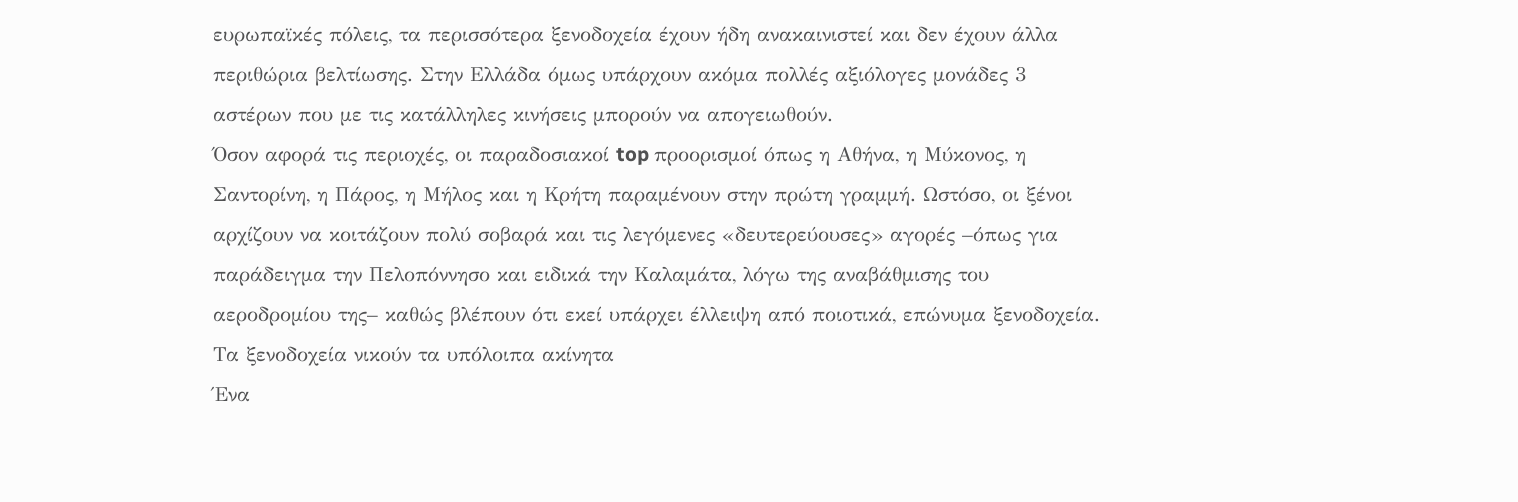ευρωπαϊκές πόλεις, τα περισσότερα ξενοδοχεία έχουν ήδη ανακαινιστεί και δεν έχουν άλλα περιθώρια βελτίωσης. Στην Ελλάδα όμως υπάρχουν ακόμα πολλές αξιόλογες μονάδες 3 αστέρων που με τις κατάλληλες κινήσεις μπορούν να απογειωθούν.
Όσον αφορά τις περιοχές, οι παραδοσιακοί top προορισμοί όπως η Αθήνα, η Μύκονος, η Σαντορίνη, η Πάρος, η Μήλος και η Κρήτη παραμένουν στην πρώτη γραμμή. Ωστόσο, οι ξένοι αρχίζουν να κοιτάζουν πολύ σοβαρά και τις λεγόμενες «δευτερεύουσες» αγορές –όπως για παράδειγμα την Πελοπόννησο και ειδικά την Καλαμάτα, λόγω της αναβάθμισης του αεροδρομίου της– καθώς βλέπουν ότι εκεί υπάρχει έλλειψη από ποιοτικά, επώνυμα ξενοδοχεία.
Τα ξενοδοχεία νικούν τα υπόλοιπα ακίνητα
Ένα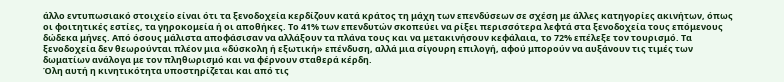άλλο εντυπωσιακό στοιχείο είναι ότι τα ξενοδοχεία κερδίζουν κατά κράτος τη μάχη των επενδύσεων σε σχέση με άλλες κατηγορίες ακινήτων, όπως οι φοιτητικές εστίες, τα γηροκομεία ή οι αποθήκες. Το 41% των επενδυτών σκοπεύει να ρίξει περισσότερα λεφτά στα ξενοδοχεία τους επόμενους δώδεκα μήνες. Από όσους μάλιστα αποφάσισαν να αλλάξουν τα πλάνα τους και να μετακινήσουν κεφάλαια, το 72% επέλεξε τον τουρισμό. Τα ξενοδοχεία δεν θεωρούνται πλέον μια «δύσκολη ή εξωτική» επένδυση, αλλά μια σίγουρη επιλογή, αφού μπορούν να αυξάνουν τις τιμές των δωματίων ανάλογα με τον πληθωρισμό και να φέρνουν σταθερά κέρδη.
Όλη αυτή η κινητικότητα υποστηρίζεται και από τις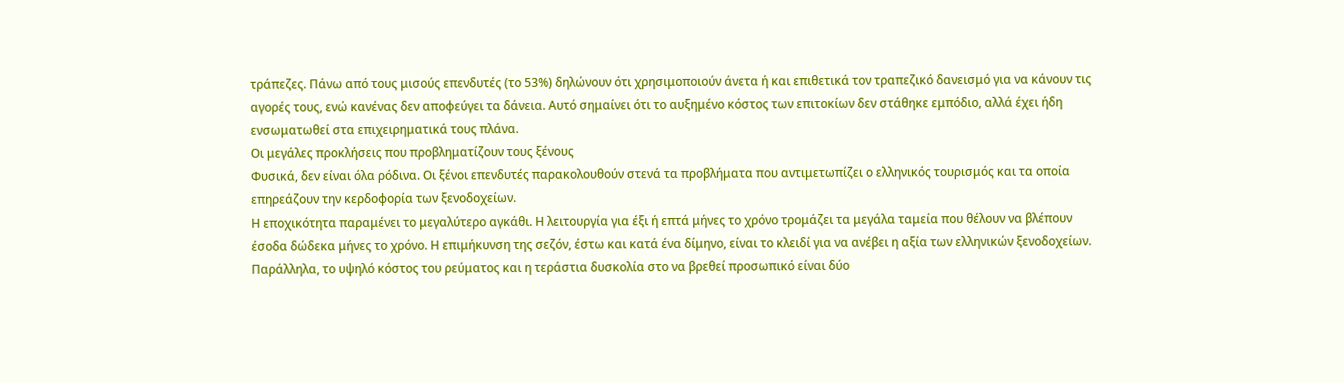τράπεζες. Πάνω από τους μισούς επενδυτές (το 53%) δηλώνουν ότι χρησιμοποιούν άνετα ή και επιθετικά τον τραπεζικό δανεισμό για να κάνουν τις αγορές τους, ενώ κανένας δεν αποφεύγει τα δάνεια. Αυτό σημαίνει ότι το αυξημένο κόστος των επιτοκίων δεν στάθηκε εμπόδιο, αλλά έχει ήδη ενσωματωθεί στα επιχειρηματικά τους πλάνα.
Οι μεγάλες προκλήσεις που προβληματίζουν τους ξένους
Φυσικά, δεν είναι όλα ρόδινα. Οι ξένοι επενδυτές παρακολουθούν στενά τα προβλήματα που αντιμετωπίζει ο ελληνικός τουρισμός και τα οποία επηρεάζουν την κερδοφορία των ξενοδοχείων.
Η εποχικότητα παραμένει το μεγαλύτερο αγκάθι. Η λειτουργία για έξι ή επτά μήνες το χρόνο τρομάζει τα μεγάλα ταμεία που θέλουν να βλέπουν έσοδα δώδεκα μήνες το χρόνο. Η επιμήκυνση της σεζόν, έστω και κατά ένα δίμηνο, είναι το κλειδί για να ανέβει η αξία των ελληνικών ξενοδοχείων. Παράλληλα, το υψηλό κόστος του ρεύματος και η τεράστια δυσκολία στο να βρεθεί προσωπικό είναι δύο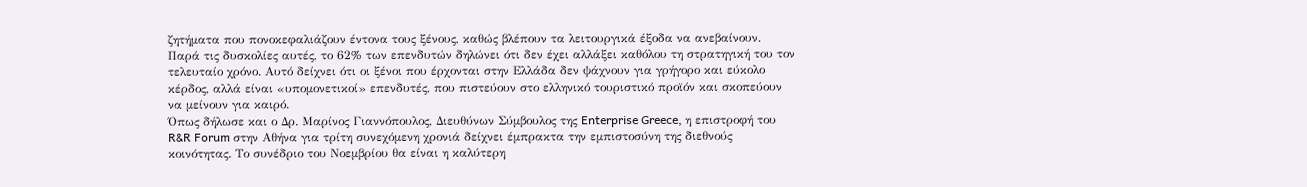ζητήματα που πονοκεφαλιάζουν έντονα τους ξένους, καθώς βλέπουν τα λειτουργικά έξοδα να ανεβαίνουν.
Παρά τις δυσκολίες αυτές, το 62% των επενδυτών δηλώνει ότι δεν έχει αλλάξει καθόλου τη στρατηγική του τον τελευταίο χρόνο. Αυτό δείχνει ότι οι ξένοι που έρχονται στην Ελλάδα δεν ψάχνουν για γρήγορο και εύκολο κέρδος, αλλά είναι «υπομονετικοί» επενδυτές, που πιστεύουν στο ελληνικό τουριστικό προϊόν και σκοπεύουν να μείνουν για καιρό.
Όπως δήλωσε και ο Δρ. Μαρίνος Γιαννόπουλος, Διευθύνων Σύμβουλος της Enterprise Greece, η επιστροφή του R&R Forum στην Αθήνα για τρίτη συνεχόμενη χρονιά δείχνει έμπρακτα την εμπιστοσύνη της διεθνούς κοινότητας. Το συνέδριο του Νοεμβρίου θα είναι η καλύτερη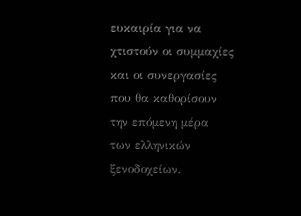ευκαιρία για να χτιστούν οι συμμαχίες και οι συνεργασίες που θα καθορίσουν την επόμενη μέρα των ελληνικών ξενοδοχείων.